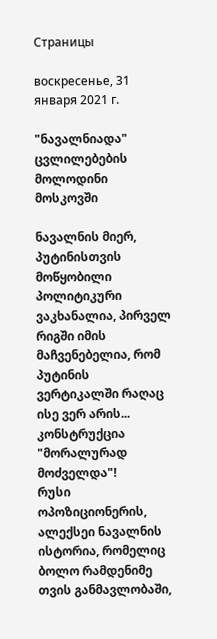Страницы

воскресенье, 31 января 2021 г.

"ნავალნიადა" ცვლილებების მოლოდინი მოსკოვში

ნავალნის მიერ, პუტინისთვის მოწყობილი პოლიტიკური ვაკხანალია, პირველ რიგში იმის მაჩვენებელია, რომ პუტინის ვერტიკალში რაღაც ისე ვერ არის... კონსტრუქცია "მორალურად მოძველდა"!
რუსი ოპოზიციონერის, ალექსეი ნავალნის ისტორია, რომელიც ბოლო რამდენიმე თვის განმავლობაში,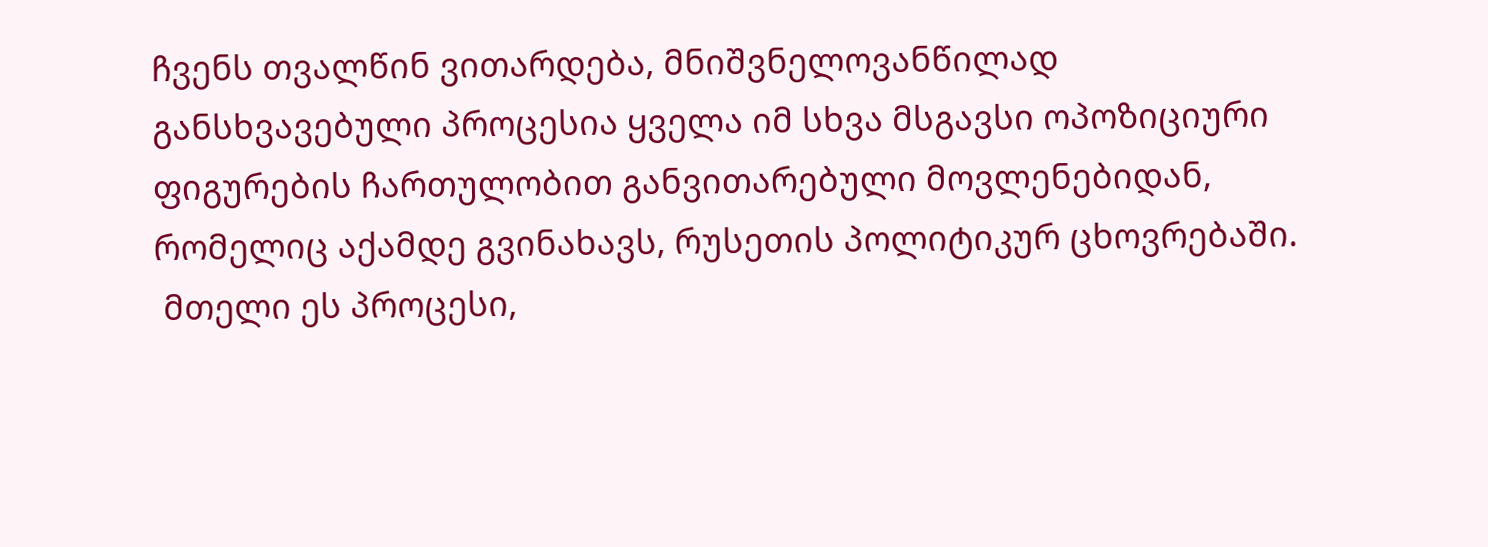ჩვენს თვალწინ ვითარდება, მნიშვნელოვანწილად განსხვავებული პროცესია ყველა იმ სხვა მსგავსი ოპოზიციური ფიგურების ჩართულობით განვითარებული მოვლენებიდან, რომელიც აქამდე გვინახავს, რუსეთის პოლიტიკურ ცხოვრებაში.
 მთელი ეს პროცესი,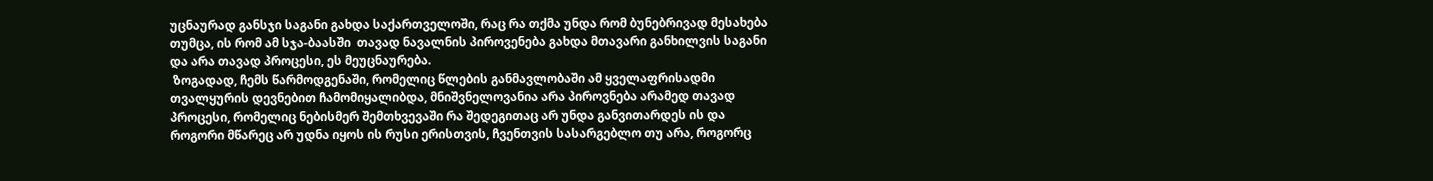უცნაურად განსჯი საგანი გახდა საქართველოში, რაც რა თქმა უნდა რომ ბუნებრივად მესახება თუმცა, ის რომ ამ სჯა-ბაასში  თავად ნავალნის პიროვენება გახდა მთავარი განხილვის საგანი და არა თავად პროცესი, ეს მეუცნაურება.
 ზოგადად, ჩემს წარმოდგენაში, რომელიც წლების განმავლობაში ამ ყველაფრისადმი თვალყურის დევნებით ჩამომიყალიბდა, მნიშვნელოვანია არა პიროვნება არამედ თავად პროცესი, რომელიც ნებისმერ შემთხვევაში რა შედეგითაც არ უნდა განვითარდეს ის და როგორი მწარეც არ უდნა იყოს ის რუსი ერისთვის, ჩვენთვის სასარგებლო თუ არა, როგორც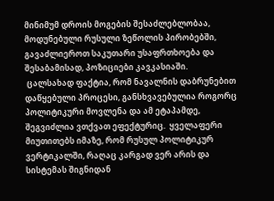მინიმუმ დროის მოგების შესაძლებლობაა, მოდუნებული რუსული ზეწოლის პირობებში, გავაძლიეროთ საკუთარი უსაფრთხოება და შესაბამისად, პოზიციები კავკასიაში.
 ცალსახად ფაქტია, რომ ნავალნის დაბრუნებით დაწყებული პროცესი, განსხვავებულია როგორც პოლიტიკური მოვლენა და ამ ეტაპამდე, შეგვიძლია ვთქვათ ეფექტურიც.  ყველაფერი მიუთითებს იმაზე, რომ რუსულ პოლიტიკურ ვერტიკალში, რაღაც კარგად ვერ არის და სისტემას შიგნიდან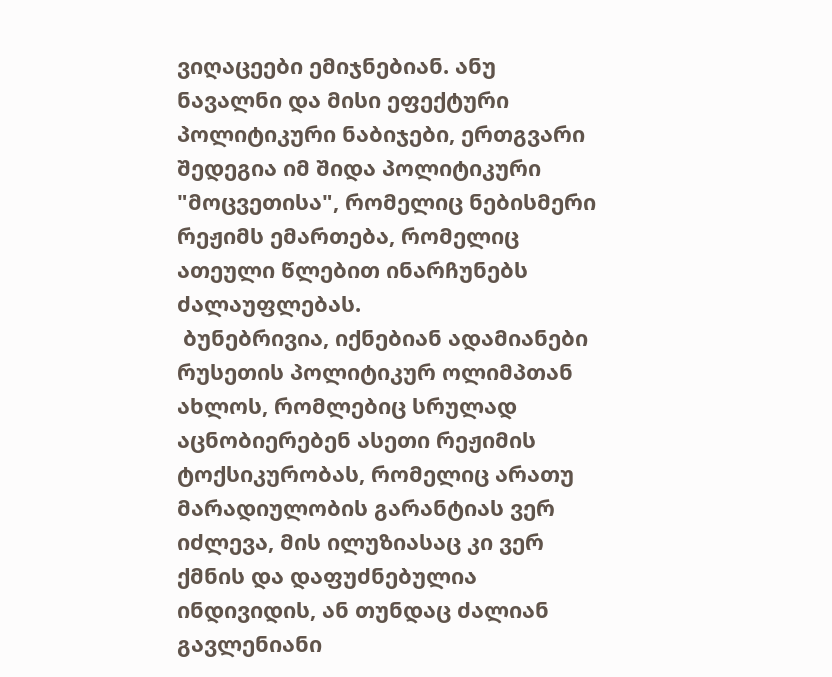ვიღაცეები ემიჯნებიან. ანუ ნავალნი და მისი ეფექტური პოლიტიკური ნაბიჯები, ერთგვარი შედეგია იმ შიდა პოლიტიკური "მოცვეთისა", რომელიც ნებისმერი რეჟიმს ემართება, რომელიც ათეული წლებით ინარჩუნებს ძალაუფლებას.
 ბუნებრივია, იქნებიან ადამიანები რუსეთის პოლიტიკურ ოლიმპთან ახლოს, რომლებიც სრულად აცნობიერებენ ასეთი რეჟიმის ტოქსიკურობას, რომელიც არათუ მარადიულობის გარანტიას ვერ იძლევა, მის ილუზიასაც კი ვერ ქმნის და დაფუძნებულია ინდივიდის, ან თუნდაც ძალიან გავლენიანი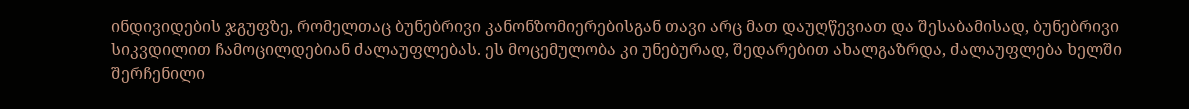ინდივიდების ჯგუფზე, რომელთაც ბუნებრივი კანონზომიერებისგან თავი არც მათ დაუღწევიათ და შესაბამისად, ბუნებრივი სიკვდილით ჩამოცილდებიან ძალაუფლებას. ეს მოცემულობა კი უნებურად, შედარებით ახალგაზრდა, ძალაუფლება ხელში შერჩენილი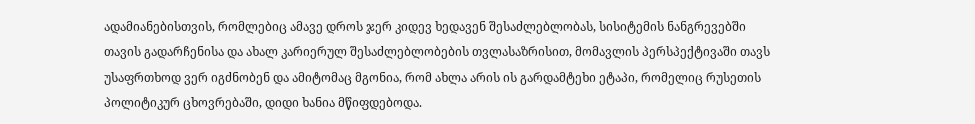ადამიანებისთვის, რომლებიც ამავე დროს ჯერ კიდევ ხედავენ შესაძლებლობას, სისიტემის ნანგრევებში თავის გადარჩენისა და ახალ კარიერულ შესაძლებლობების თვლასაზრისით, მომავლის პერსპექტივაში თავს უსაფრთხოდ ვერ იგძნობენ და ამიტომაც მგონია, რომ ახლა არის ის გარდამტეხი ეტაპი, რომელიც რუსეთის პოლიტიკურ ცხოვრებაში, დიდი ხანია მწიფდებოდა.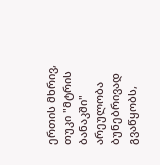ერთის მხრივ, თუკი "მტრის ბანაკში" არეულობა ბუნებრივად გვაწყობს,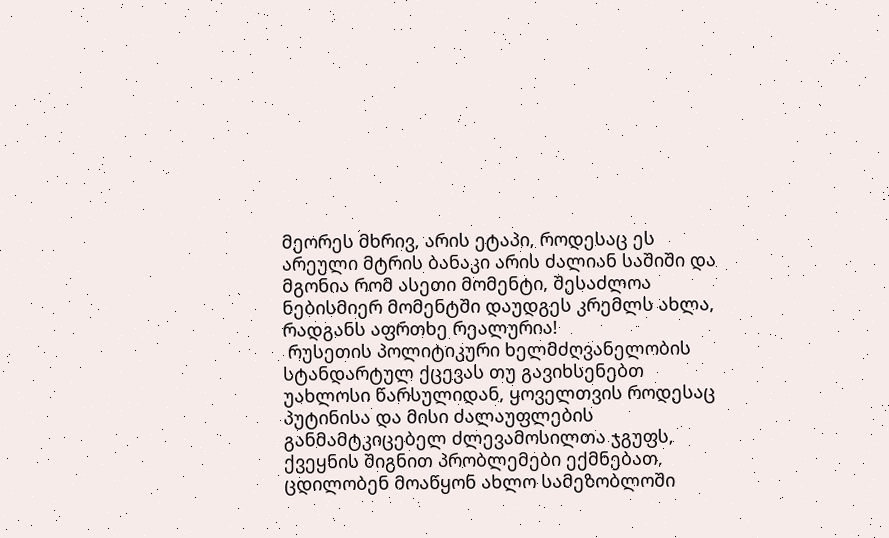მეორეს მხრივ, არის ეტაპი, როდესაც ეს არეული მტრის ბანაკი არის ძალიან საშიში და მგონია რომ ასეთი მომენტი, შესაძლოა ნებისმიერ მომენტში დაუდგეს კრემლს ახლა, რადგანს აფრთხე რეალურია!
 რუსეთის პოლიტიკური ხელმძღვანელობის სტანდარტულ ქცევას თუ გავიხსენებთ უახლოსი წარსულიდან, ყოველთვის როდესაც პუტინისა და მისი ძალაუფლების განმამტკიცებელ ძლევამოსილთა ჯგუფს, ქვეყნის შიგნით პრობლემები ექმნებათ, ცდილობენ მოაწყონ ახლო სამეზობლოში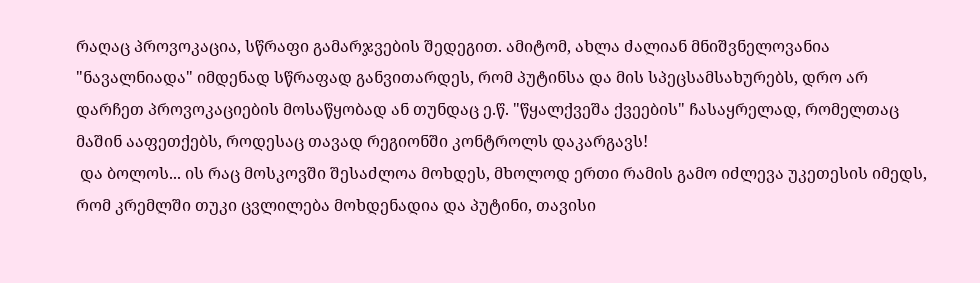რაღაც პროვოკაცია, სწრაფი გამარჯვების შედეგით. ამიტომ, ახლა ძალიან მნიშვნელოვანია "ნავალნიადა" იმდენად სწრაფად განვითარდეს, რომ პუტინსა და მის სპეცსამსახურებს, დრო არ დარჩეთ პროვოკაციების მოსაწყობად ან თუნდაც ე.წ. "წყალქვეშა ქვეების" ჩასაყრელად, რომელთაც მაშინ ააფეთქებს, როდესაც თავად რეგიონში კონტროლს დაკარგავს!
 და ბოლოს... ის რაც მოსკოვში შესაძლოა მოხდეს, მხოლოდ ერთი რამის გამო იძლევა უკეთესის იმედს, რომ კრემლში თუკი ცვლილება მოხდენადია და პუტინი, თავისი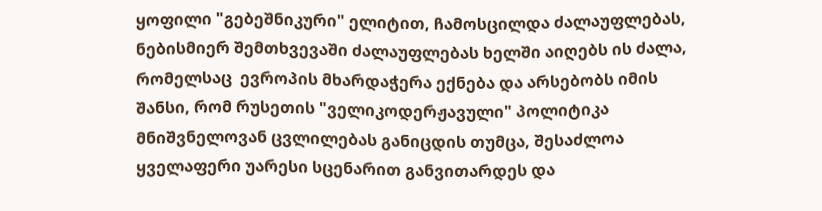ყოფილი "გებეშნიკური" ელიტით, ჩამოსცილდა ძალაუფლებას, ნებისმიერ შემთხვევაში ძალაუფლებას ხელში აიღებს ის ძალა, რომელსაც  ევროპის მხარდაჭერა ექნება და არსებობს იმის შანსი, რომ რუსეთის "ველიკოდერჟავული" პოლიტიკა მნიშვნელოვან ცვლილებას განიცდის თუმცა, შესაძლოა ყველაფერი უარესი სცენარით განვითარდეს და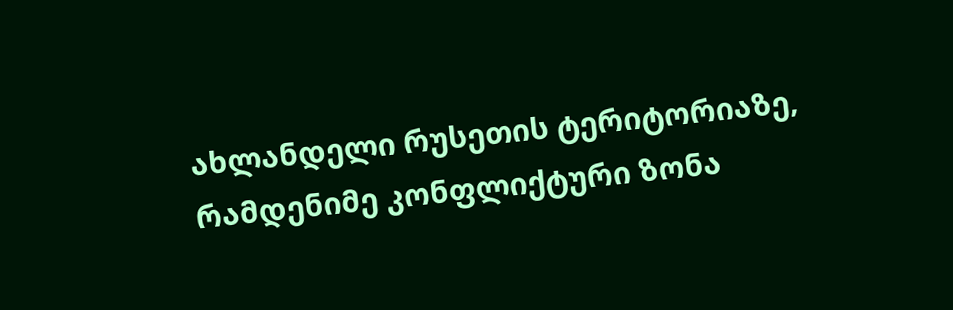ახლანდელი რუსეთის ტერიტორიაზე, რამდენიმე კონფლიქტური ზონა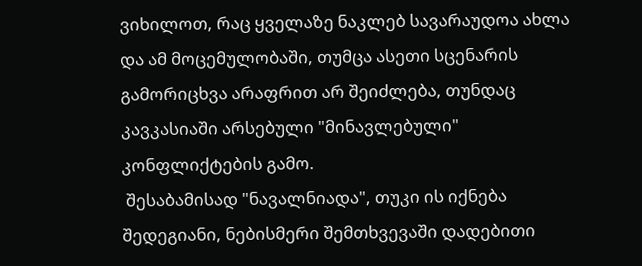ვიხილოთ, რაც ყველაზე ნაკლებ სავარაუდოა ახლა და ამ მოცემულობაში, თუმცა ასეთი სცენარის გამორიცხვა არაფრით არ შეიძლება, თუნდაც კავკასიაში არსებული "მინავლებული" კონფლიქტების გამო.
 შესაბამისად "ნავალნიადა", თუკი ის იქნება შედეგიანი, ნებისმერი შემთხვევაში დადებითი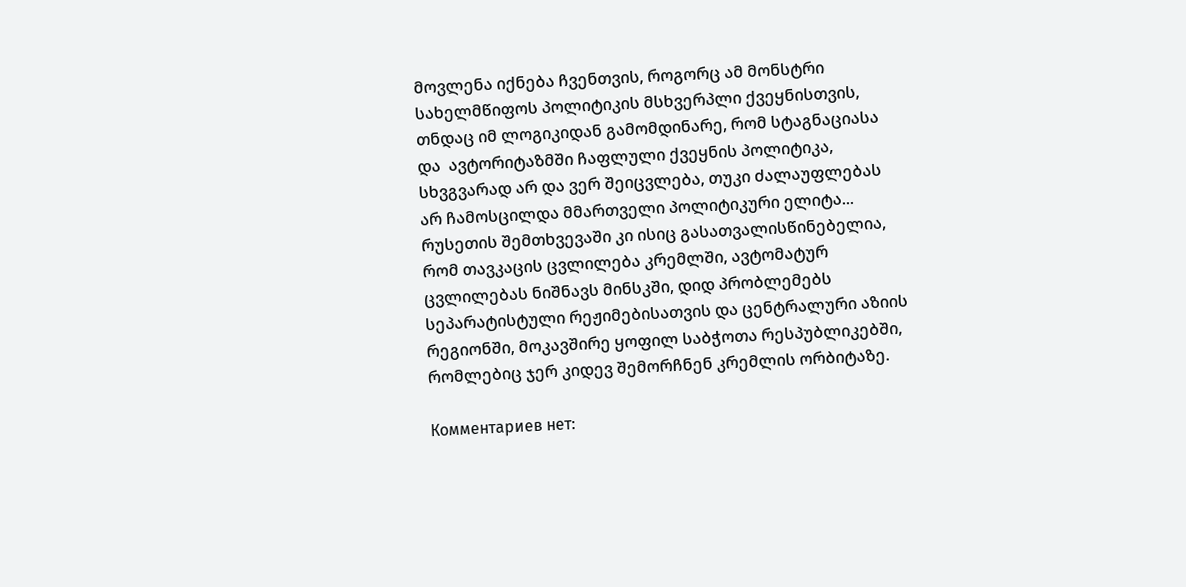მოვლენა იქნება ჩვენთვის, როგორც ამ მონსტრი სახელმწიფოს პოლიტიკის მსხვერპლი ქვეყნისთვის, თნდაც იმ ლოგიკიდან გამომდინარე, რომ სტაგნაციასა და  ავტორიტაზმში ჩაფლული ქვეყნის პოლიტიკა, სხვგვარად არ და ვერ შეიცვლება, თუკი ძალაუფლებას არ ჩამოსცილდა მმართველი პოლიტიკური ელიტა... რუსეთის შემთხვევაში კი ისიც გასათვალისწინებელია, რომ თავკაცის ცვლილება კრემლში, ავტომატურ ცვლილებას ნიშნავს მინსკში, დიდ პრობლემებს სეპარატისტული რეჟიმებისათვის და ცენტრალური აზიის რეგიონში, მოკავშირე ყოფილ საბჭოთა რესპუბლიკებში, რომლებიც ჯერ კიდევ შემორჩნენ კრემლის ორბიტაზე.

Комментариев нет: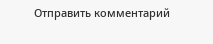Отправить комментарий